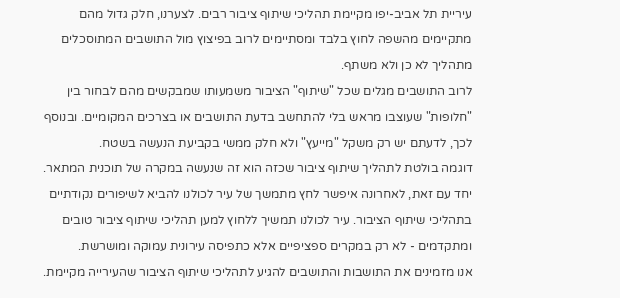עיריית תל אביב-יפו מקיימת תהליכי שיתוף ציבור רבים. לצערנו, חלק גדול מהם מתקיימים מהשפה לחוץ בלבד ומסתיימים לרוב בפיצוץ מול התושבים המתוסכלים מתהליך לא כן ולא משתף.
לרוב התושבים מגלים שכל "שיתוף" הציבור משמעותו שמבקשים מהם לבחור בין "חלופות" שעוצבו מראש בלי להתחשב בדעת התושבים או בצרכים המקומיים. ובנוסף לכך, לדעתם יש רק משקל "מייעץ" ולא חלק ממשי בקביעת הנעשה בשטח.
דוגמה בולטת לתהליך שיתוף ציבור שכזה הוא זה שנעשה במקרה של תוכנית המתאר.
יחד עם זאת, לאחרונה איפשר לחץ מתמשך של עיר לכולנו להביא לשיפורים נקודתיים בתהליכי שיתוף הציבור. עיר לכולנו תמשיך ללחוץ למען תהליכי שיתוף ציבור טובים ומתקדמים - לא רק במקרים ספציפיים אלא כתפיסה עירונית עמוקה ומושרשת.
אנו מזמינים את התושבות והתושבים להגיע לתהליכי שיתוף הציבור שהעירייה מקיימת.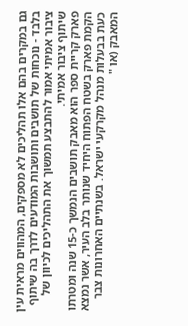גם במקרים בהם אלו תהליכים לא מספקים, המהווים מראית עין בלבד - נוכחות של תושבים ותושבות המודעים לדרך בה שיתוף ציבור אמיתי אמור להתבצע תמשוך את התהליכים לכיוון של שיתוף ציבור אמיתי.
פארק קריית ספר הוא מאבק תושבים הנמשך כ-15 שנה ומטרתו הקמת פארק בשטח הפתוח היחיד שנותר בלב העיר, אשר נמצא כעת בבעלות מנהל מקרקעי ישראל. בשנתיים האחרונות צבר המאבק (או "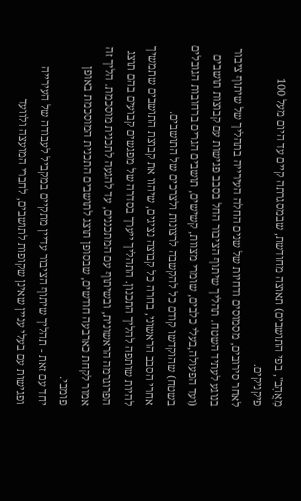מַאֲהָב", בפי התושבים) תאוצה מחודשת, שבמסגרתה קיים עד היום מעל 100 פיקניקים.
לאחר סירובים, מסמוסים ודחיות של שנים החלה העירייה בתהליך של שיתוף ציבור בנוגע לעתיד השטח. תהליך שיתוף הציבור החל בסבב פגישות עם קבוצות תושבים (ועד הפעולה,בעלי כלבים, שומרי מצוות, קשישים, תושבים הגרים ברחובות הגובלים בשטח) שהוקדשו קודם כל להקשבה לרצונות ולצרכים של התושבים.
אחרי הסבב הראשוני, בחרה כל קבוצה נציגים, שיהוו את קבוצת התושבים שתמשיך להיות שותפה להליך התכנון. התהליך ייערך בסדרה של מפגשים קבועים בהם תוצג הפרוגרמה הראשונית, ובשיתוף עם המתכננים, עד להגעה לתכנית מוסכמת. הליך זה אמור לקחת כארבעה חודשים, שבסופן תוצג לתושבים התכנית המוסכמת באופן פומבי.
יחד עם זאת - תהליך שיתוף הציבור עדיין מתקיים במקביל לעבודה של העירייה ופגישות עם בעלי עניין שאינן שקופות לתושבים, לחברי המועצה ולוועד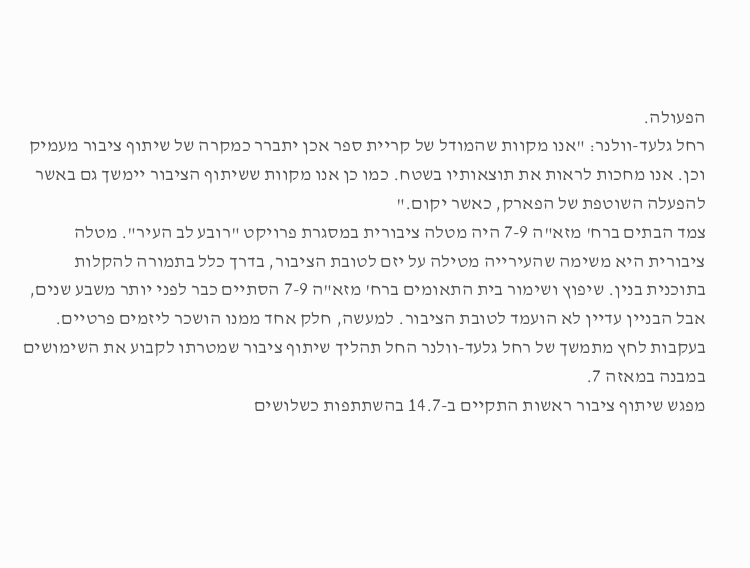הפעולה.
רחל גלעד-וולנר: "אנו מקוות שהמודל של קריית ספר אכן יתברר כמקרה של שיתוף ציבור מעמיק וכן. אנו מחכות לראות את תוצאותיו בשטח. כמו כן אנו מקוות ששיתוף הציבור יימשך גם באשר להפעלה השוטפת של הפארק, כאשר יקום."
צמד הבתים ברח' מזא"ה 7-9 היה מטלה ציבורית במסגרת פרויקט "רובע לב העיר". מטלה ציבורית היא משימה שהעירייה מטילה על יזם לטובת הציבור, בדרך כלל בתמורה להקלות בתוכנית בנין. שיפוץ ושימור בית התאומים ברח' מזא"ה 7-9 הסתיים כבר לפני יותר משבע שנים, אבל הבניין עדיין לא הועמד לטובת הציבור. למעשה, חלק אחד ממנו הושכר ליזמים פרטיים.
בעקבות לחץ מתמשך של רחל גלעד-וולנר החל תהליך שיתוף ציבור שמטרתו לקבוע את השימושים במבנה במאזה 7.
מפגש שיתוף ציבור ראשות התקיים ב-14.7 בהשתתפות כשלושים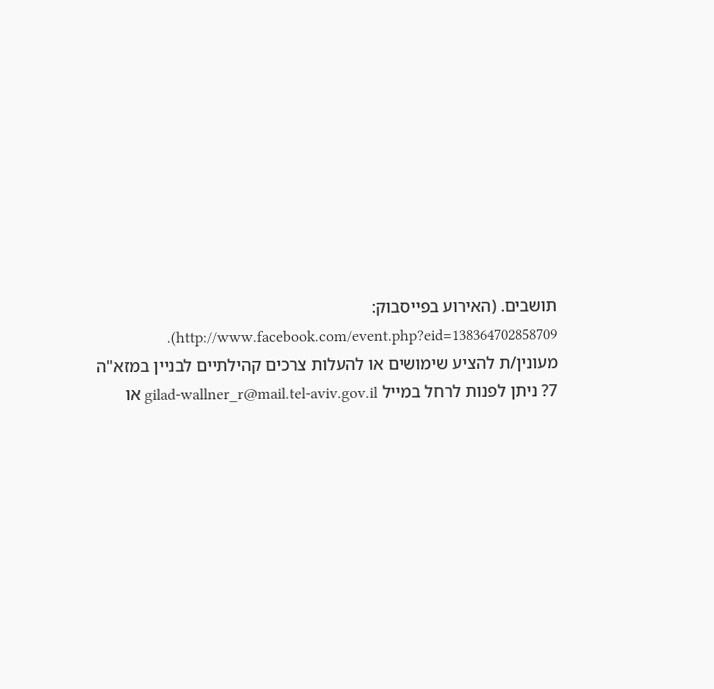תושבים. (האירוע בפייסבוק: http://www.facebook.com/event.php?eid=138364702858709).
מעונין/ת להציע שימושים או להעלות צרכים קהילתיים לבניין במזא"ה 7? ניתן לפנות לרחל במייל gilad-wallner_r@mail.tel-aviv.gov.il או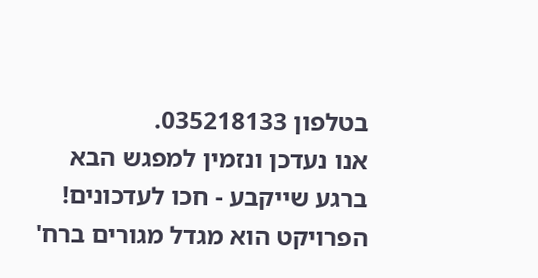בטלפון 035218133.
אנו נעדכן ונזמין למפגש הבא ברגע שייקבע - חכו לעדכונים!
הפרויקט הוא מגדל מגורים ברח'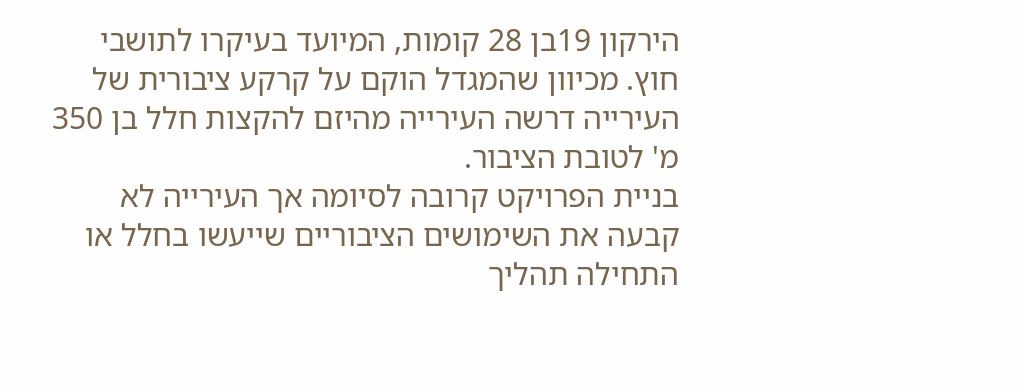הירקון 19בן 28 קומות, המיועד בעיקרו לתושבי חוץ. מכיוון שהמגדל הוקם על קרקע ציבורית של העירייה דרשה העירייה מהיזם להקצות חלל בן 350 מ' לטובת הציבור.
בניית הפרויקט קרובה לסיומה אך העירייה לא קבעה את השימושים הציבוריים שייעשו בחלל או התחילה תהליך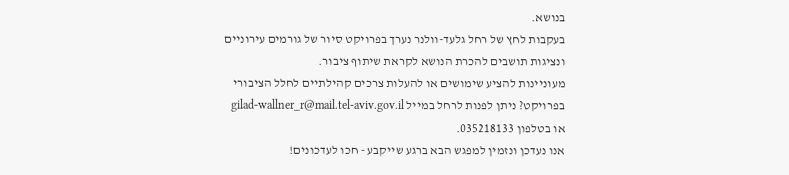בנושא.
בעקבות לחץ של רחל גלעד-וולנר נערך בפרויקט סיור של גורמים עירוניים ונציגות תושבים להכרת הנושא לקראת שיתוף ציבור.
מעוניינות להציע שימושים או להעלות צרכים קהילתיים לחלל הציבורי בפרויקט? ניתן לפנות לרחל במייל gilad-wallner_r@mail.tel-aviv.gov.il או בטלפון 035218133.
אנו נעדכן ונזמין למפגש הבא ברגע שייקבע - חכו לעדכונים!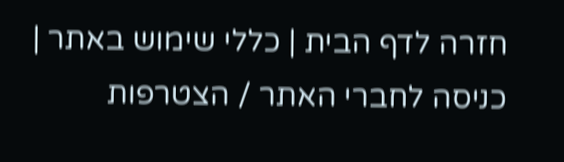חזרה לדף הבית | כללי שימוש באתר | כניסה לחברי האתר / הצטרפות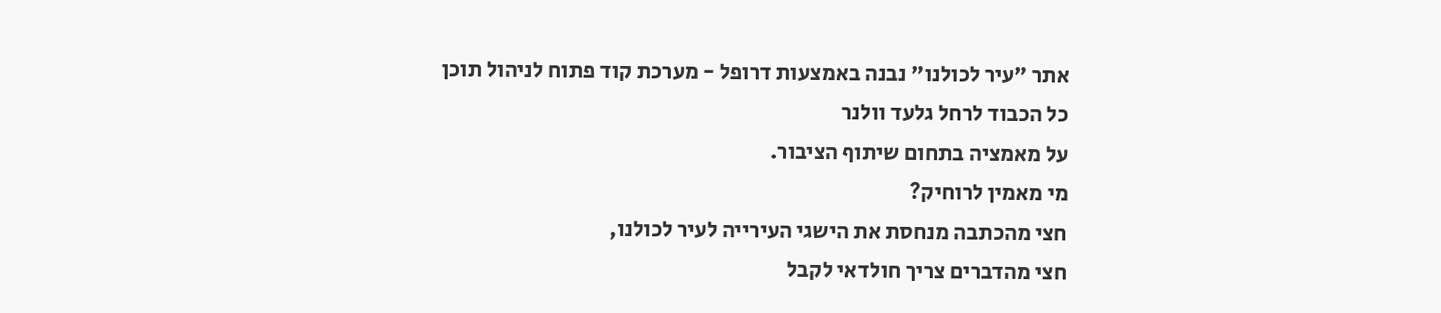אתר "עיר לכולנו" נבנה באמצעות דרופל - מערכת קוד פתוח לניהול תוכן
כל הכבוד לרחל גלעד וולנר
על מאמציה בתחום שיתוף הציבור.
מי מאמין לרוחיק?
חצי מהכתבה מנחסת את הישגי העירייה לעיר לכולנו,
חצי מהדברים צריך חולדאי לקבל